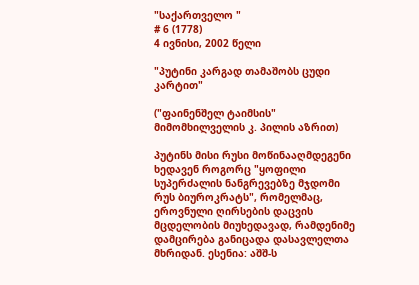"საქართველო "
# 6 (1778)
4 ივნისი, 2002 წელი

"პუტინი კარგად თამაშობს ცუდი კარტით"

("ფაინენშელ ტაიმსის" მიმომხილველის კ. პილის აზრით)

პუტინს მისი რუსი მოწინააღმდეგენი ხედავენ როგორც "ყოფილი სუპერძალის ნანგრევებზე მჯდომი რუს ბიუროკრატს", რომელმაც, ეროვნული ღირსების დაცვის მცდელობის მიუხედავად, რამდენიმე დამცირება განიცადა დასავლელთა მხრიდან. ესენია: აშშ-ს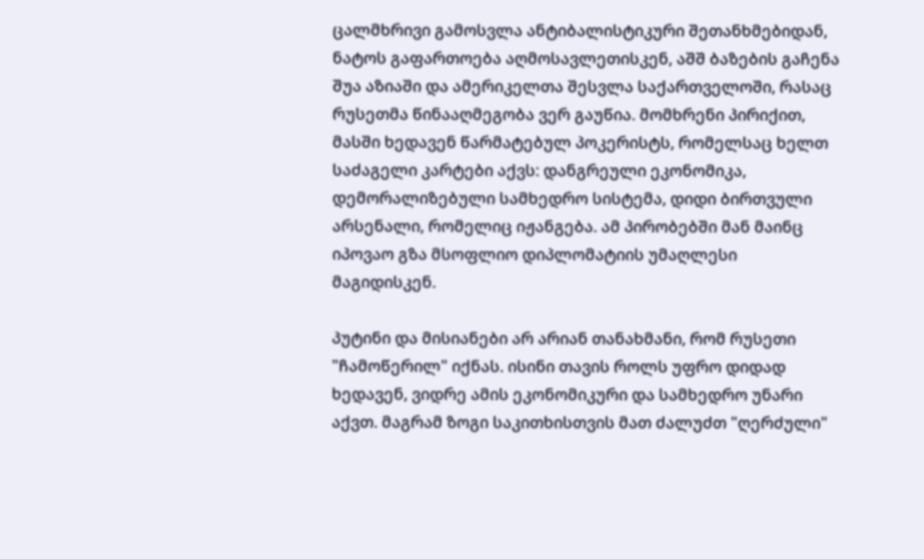ცალმხრივი გამოსვლა ანტიბალისტიკური შეთანხმებიდან, ნატოს გაფართოება აღმოსავლეთისკენ, აშშ ბაზების გაჩენა შუა აზიაში და ამერიკელთა შესვლა საქართველოში, რასაც რუსეთმა წინააღმეგობა ვერ გაუწია. მომხრენი პირიქით, მასში ხედავენ წარმატებულ პოკერისტს, რომელსაც ხელთ საძაგელი კარტები აქვს: დანგრეული ეკონომიკა, დემორალიზებული სამხედრო სისტემა, დიდი ბირთვული არსენალი, რომელიც იჟანგება. ამ პირობებში მან მაინც იპოვაო გზა მსოფლიო დიპლომატიის უმაღლესი მაგიდისკენ.

პუტინი და მისიანები არ არიან თანახმანი, რომ რუსეთი "ჩამოწერილ" იქნას. ისინი თავის როლს უფრო დიდად ხედავენ, ვიდრე ამის ეკონომიკური და სამხედრო უნარი აქვთ. მაგრამ ზოგი საკითხისთვის მათ ძალუძთ "ღერძული"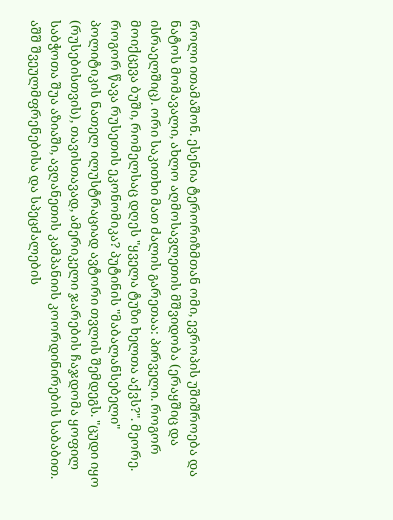როლი ითამაშონ. ესენია ტერორიზმთან ომი, ევროპის უშიშროება და ნატოს მომავალი, ახლო აღმოსავლეთის მშვიდობა (ერაყშიც და ისრაელშიც). ორი საკითხი მათ ძალის გარეთაა: პირველი. როგორ მოიქცევა ბუში, რომელსაც დღეს "ყველა ტუზი ხელთა აქვს?". მეორე. როგორ წავა რუსეთის ეკონომიკა? პუტინის "მაბალანსებელი" პოლიტიკის ნათელ ილუსტრაციად ავტორი თვლის შემდეგს. "ცუდი იყო (რუსებისთვის), თავისთავად, ამერიკელი ჯარების ჩაჯდომა ყოფილ საბჭოთა შუა აზიაში, ავღანეთის კამპანიის კოორდინირების საბაბით. აშშ შვეულმფრენებისა და სპეცძალების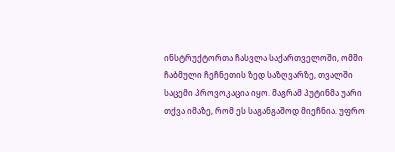ინსტრუქტორთა ჩასვლა საქართველოში, ომში ჩაბმული ჩეჩნეთის ზედ საზღვარზე, თვალში საცემი პროვოკაცია იყო. მაგრამ პუტინმა უარი თქვა იმაზე, რომ ეს საგანგაშოდ მიეჩნია. უფრო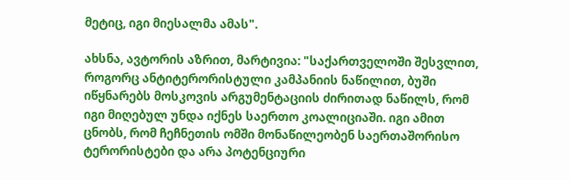მეტიც, იგი მიესალმა ამას".

ახსნა, ავტორის აზრით, მარტივია: "საქართველოში შესვლით, როგორც ანტიტერორისტული კამპანიის ნაწილით, ბუში იწყნარებს მოსკოვის არგუმენტაციის ძირითად ნაწილს, რომ იგი მიღებულ უნდა იქნეს საერთო კოალიციაში. იგი ამით ცნობს, რომ ჩეჩნეთის ომში მონაწილეობენ საერთაშორისო ტერორისტები და არა პოტენციური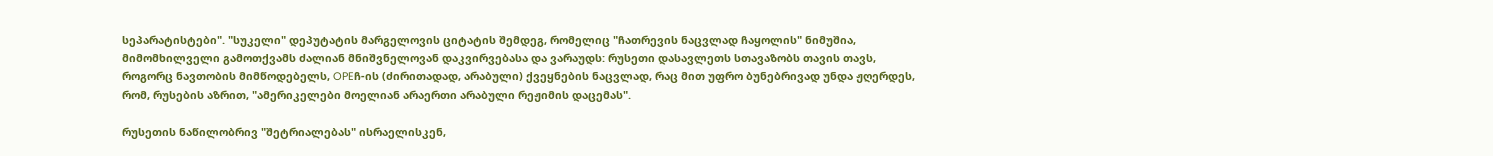სეპარატისტები". "სუკელი" დეპუტატის მარგელოვის ციტატის შემდეგ, რომელიც "ჩათრევის ნაცვლად ჩაყოლის" ნიმუშია, მიმომხილველი გამოთქვამს ძალიან მნიშვნელოვან დაკვირვებასა და ვარაუდს: რუსეთი დასავლეთს სთავაზობს თავის თავს, როგორც ნავთობის მიმწოდებელს, OPEჩ-ის (ძირითადად, არაბული) ქვეყნების ნაცვლად, რაც მით უფრო ბუნებრივად უნდა ჟღერდეს, რომ, რუსების აზრით, "ამერიკელები მოელიან არაერთი არაბული რეჟიმის დაცემას".

რუსეთის ნაწილობრივ "შეტრიალებას" ისრაელისკენ,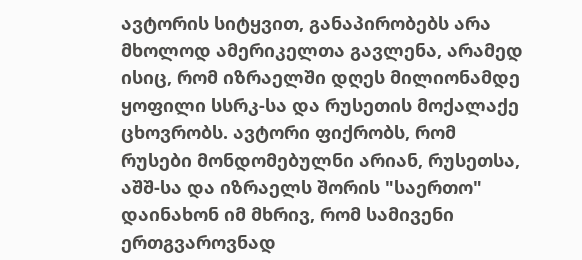ავტორის სიტყვით, განაპირობებს არა მხოლოდ ამერიკელთა გავლენა, არამედ ისიც, რომ იზრაელში დღეს მილიონამდე ყოფილი სსრკ-სა და რუსეთის მოქალაქე ცხოვრობს. ავტორი ფიქრობს, რომ რუსები მონდომებულნი არიან, რუსეთსა, აშშ-სა და იზრაელს შორის "საერთო" დაინახონ იმ მხრივ, რომ სამივენი ერთგვაროვნად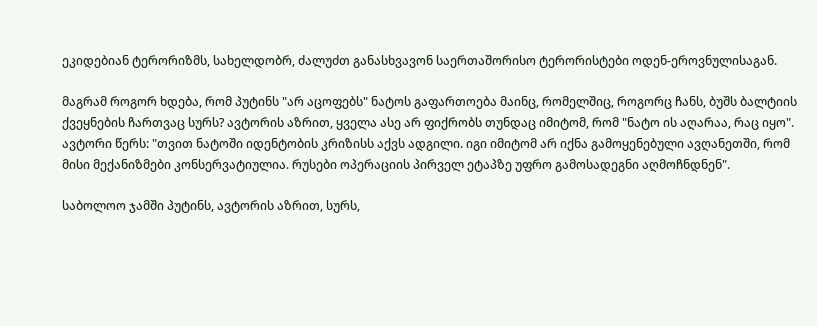ეკიდებიან ტერორიზმს, სახელდობრ, ძალუძთ განასხვავონ საერთაშორისო ტერორისტები ოდენ-ეროვნულისაგან.

მაგრამ როგორ ხდება, რომ პუტინს "არ აცოფებს" ნატოს გაფართოება მაინც, რომელშიც, როგორც ჩანს, ბუშს ბალტიის ქვეყნების ჩართვაც სურს? ავტორის აზრით, ყველა ასე არ ფიქრობს თუნდაც იმიტომ, რომ "ნატო ის აღარაა, რაც იყო". ავტორი წერს: "თვით ნატოში იდენტობის კრიზისს აქვს ადგილი. იგი იმიტომ არ იქნა გამოყენებული ავღანეთში, რომ მისი მექანიზმები კონსერვატიულია. რუსები ოპერაციის პირველ ეტაპზე უფრო გამოსადეგნი აღმოჩნდნენ".

საბოლოო ჯამში პუტინს, ავტორის აზრით, სურს,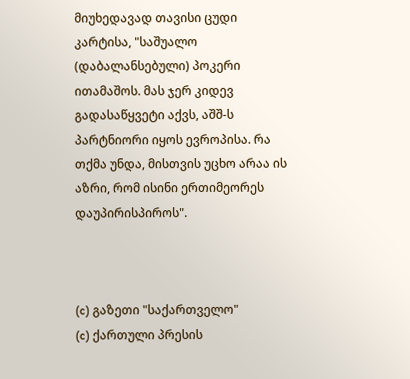მიუხედავად თავისი ცუდი კარტისა, "საშუალო (დაბალანსებული) პოკერი ითამაშოს. მას ჯერ კიდევ გადასაწყვეტი აქვს, აშშ-ს პარტნიორი იყოს ევროპისა. რა თქმა უნდა, მისთვის უცხო არაა ის აზრი, რომ ისინი ერთიმეორეს დაუპირისპიროს".



(c) გაზეთი "საქართველო"
(c) ქართული პრესის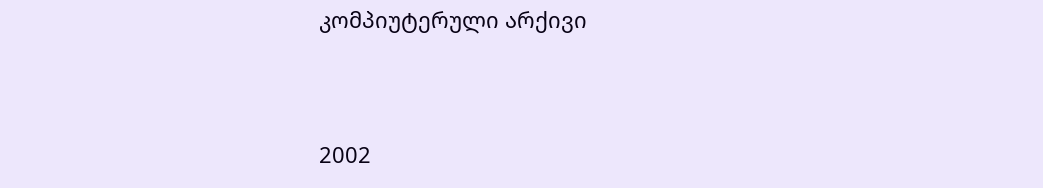კომპიუტერული არქივი


2002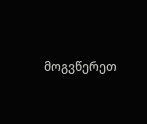მოგვწერეთ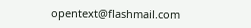opentext@flashmail.com